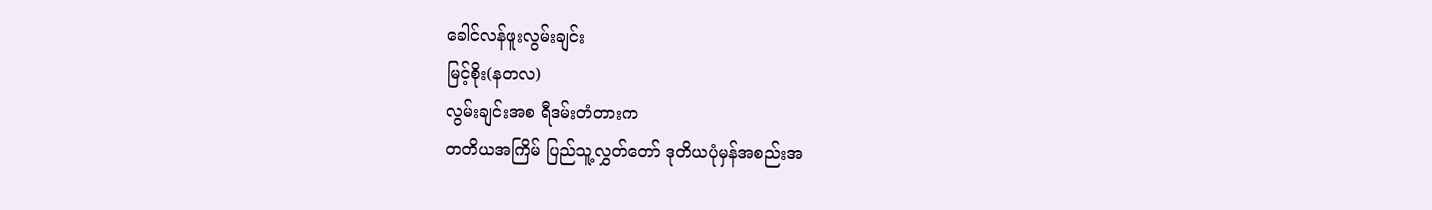ခေါင်လန်ဖူးလွမ်းချင်း
မြင့်စိုး(နတလ)
လွမ်းချင်းအစ ရီဒမ်းတံတားက
တတိယအကြိမ် ပြည်သူ့လွှတ်တော် ဒုတိယပုံမှန်အစည်းအ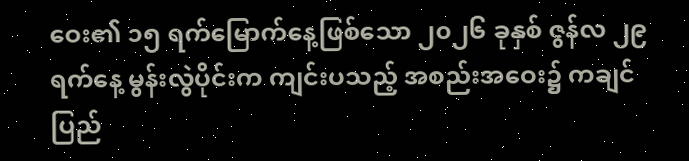ဝေး၏ ၁၅ ရက်မြောက်နေ့ဖြစ်သော ၂၀၂၆ ခုနှစ် ဇွန်လ ၂၉ ရက်နေ့ မွန်းလွဲပိုင်းက ကျင်းပသည့် အစည်းအဝေး၌ ကချင်ပြည်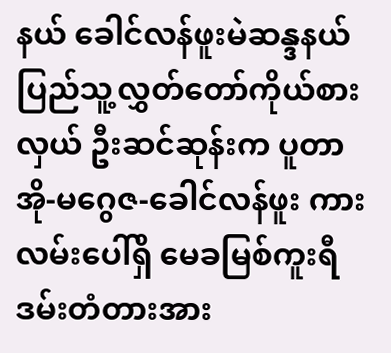နယ် ခေါင်လန်ဖူးမဲဆန္ဒနယ် ပြည်သူ့လွှတ်တော်ကိုယ်စားလှယ် ဦးဆင်ဆုန်းက ပူတာအို-မဂွေဇ-ခေါင်လန်ဖူး ကားလမ်းပေါ်ရှိ မေခမြစ်ကူးရီဒမ်းတံတားအား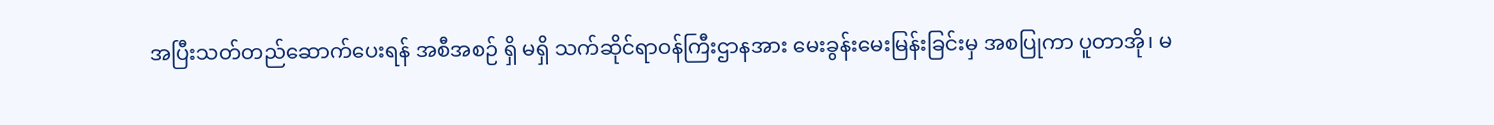အပြီးသတ်တည်ဆောက်ပေးရန် အစီအစဉ် ရှိ မရှိ သက်ဆိုင်ရာဝန်ကြီးဌာနအား မေးခွန်းမေးမြန်းခြင်းမှ အစပြုကာ ပူတာအို၊ မ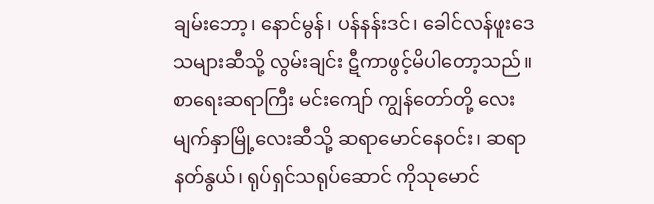ချမ်းဘော့၊ နောင်မွန်၊ ပန်နန်းဒင်၊ ခေါင်လန်ဖူးဒေသများဆီသို့ လွမ်းချင်း ဋီကာဖွင့်မိပါတော့သည်။
စာရေးဆရာကြီး မင်းကျော် ကျွန်တော်တို့ လေးမျက်နှာမြို့လေးဆီသို့ ဆရာမောင်နေဝင်း၊ ဆရာနတ်နွယ်၊ ရုပ်ရှင်သရုပ်ဆောင် ကိုသုမောင်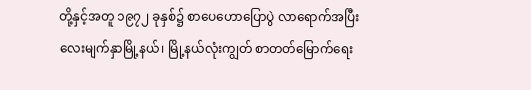တို့နှင့်အတူ ၁၉၇၂ ခုနှစ်၌ စာပေဟောပြောပွဲ လာရောက်အပြီး လေးမျက်နှာမြို့နယ်၊ မြို့နယ်လုံးကျွတ် စာတတ်မြောက်ရေး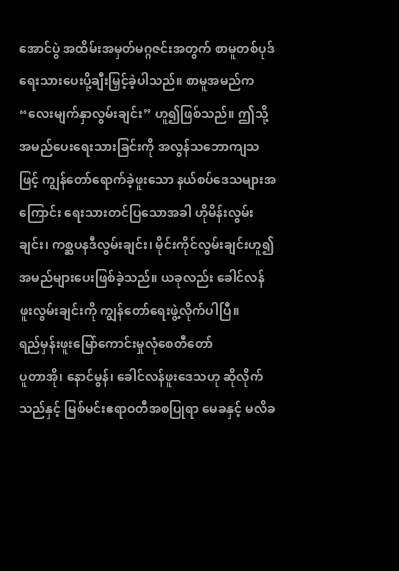အောင်ပွဲ အထိမ်းအမှတ်မဂ္ဂဇင်းအတွက် စာမူတစ်ပုဒ်ရေးသားပေးပို့ချီးမြှင့်ခဲ့ပါသည်။ စာမူအမည်က “လေးမျက်နှာလွမ်းချင်း” ဟူ၍ဖြစ်သည်။ ဤသို့ အမည်ပေးရေးသားခြင်းကို အလွန်သဘောကျသဖြင့် ကျွန်တော်ရောက်ခဲ့ဖူးသော နယ်စပ်ဒေသများအကြောင်း ရေးသားတင်ပြသောအခါ ဟိုမိန်းလွမ်းချင်း၊ ကစ္ဆပနဒီလွမ်းချင်း၊ မိုင်းကိုင်လွမ်းချင်းဟူ၍ အမည်များပေးဖြစ်ခဲ့သည်။ ယခုလည်း ခေါင်လန်ဖူးလွမ်းချင်းကို ကျွန်တော်ရေးဖွဲ့လိုက်ပါပြီ။
ရည်မှန်းဖူးမြော်ကောင်းမှုလုံစေတီတော်
ပူတာအို၊ နောင်မွန်၊ ခေါင်လန်ဖူးဒေသဟု ဆိုလိုက်သည်နှင့် မြစ်မင်းဧရာဝတီအစပြုရာ မေခနှင့် မလိခ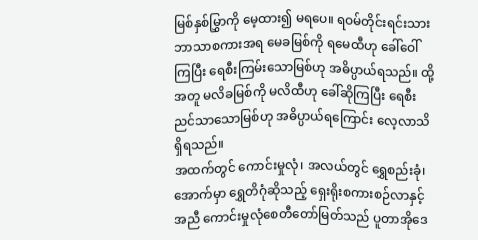မြစ်နှစ်မြွှာကို မေ့ထား၍ မရပေ။ ရဝမ်တိုင်းရင်းသားဘာသာစကားအရ မေခမြစ်ကို ရမေထီဟု ခေါ်ဝေါ်ကြပြီး ရေစီးကြမ်းသောမြစ်ဟု အဓိပ္ပာယ်ရသည်။ ထို့အတူ မလိခမြစ်ကို မလိထီဟု ခေါ်ဆိုကြပြီး ရေစီးညင်သာသောမြစ်ဟု အဓိပ္ပာယ်ရကြောင်း လေ့လာသိရှိရသည်။
အထက်တွင် ကောင်းမှုလုံ၊ အလယ်တွင် ရွှေစည်းခုံ၊ အောက်မှာ ရွှေတိဂုံဆိုသည့် ရှေးရိုးစကားစဉ်လာနှင့်အညီ ကောင်းမှုလုံစေတီတော်မြတ်သည် ပူတာအိုဒေ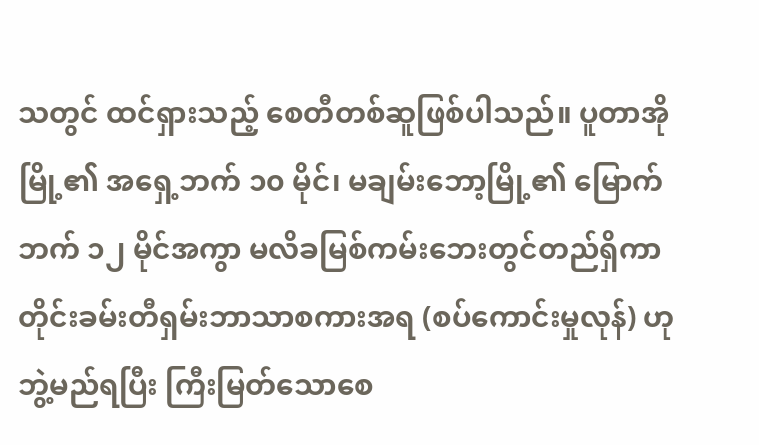သတွင် ထင်ရှားသည့် စေတီတစ်ဆူဖြစ်ပါသည်။ ပူတာအိုမြို့၏ အရှေ့ဘက် ၁၀ မိုင်၊ မချမ်းဘော့မြို့၏ မြောက်ဘက် ၁၂ မိုင်အကွာ မလိခမြစ်ကမ်းဘေးတွင်တည်ရှိကာ တိုင်းခမ်းတီရှမ်းဘာသာစကားအရ (စပ်ကောင်းမှုလုန်) ဟု ဘွဲ့မည်ရပြီး ကြီးမြတ်သောစေ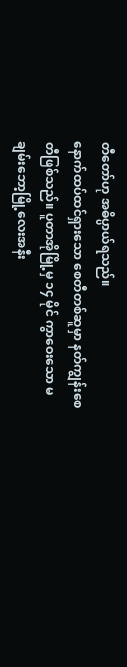တီတော်ဟု အဓိပ္ပာယ်ရသည်။
နောက်ထပ်ထင်ရှားသော စေတီတစ်ဆူမှာ နတ်ကျွန်းစေတီဖြစ်သည်။ ပူတာအိုမြို့မှ ၁၄ မိုင် ကွာဝေးသော မချမ်းဘော့မြို့လေးအနီး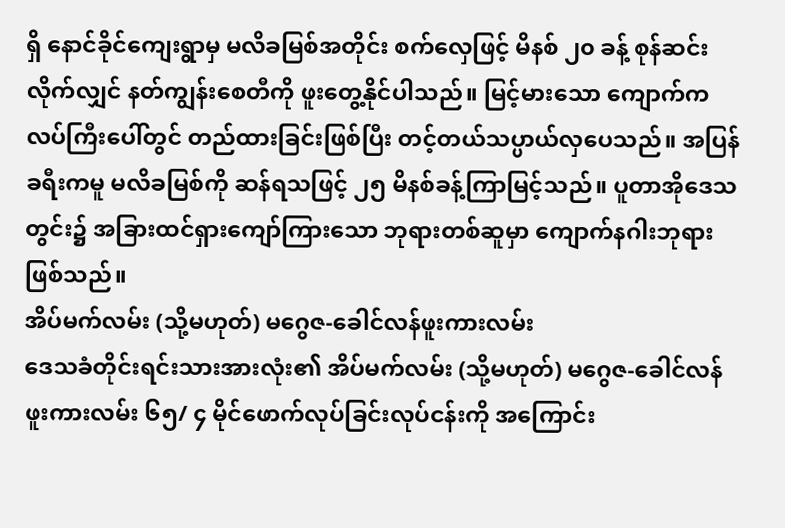ရှိ နောင်ခိုင်ကျေးရွာမှ မလိခမြစ်အတိုင်း စက်လှေဖြင့် မိနစ် ၂၀ ခန့် စုန်ဆင်းလိုက်လျှင် နတ်ကျွန်းစေတီကို ဖူးတွေ့နိုင်ပါသည်။ မြင့်မားသော ကျောက်ကလပ်ကြီးပေါ်တွင် တည်ထားခြင်းဖြစ်ပြီး တင့်တယ်သပ္ပာယ်လှပေသည်။ အပြန်ခရီးကမူ မလိခမြစ်ကို ဆန်ရသဖြင့် ၂၅ မိနစ်ခန့်ကြာမြင့်သည်။ ပူတာအိုဒေသတွင်း၌ အခြားထင်ရှားကျော်ကြားသော ဘုရားတစ်ဆူမှာ ကျောက်နဂါးဘုရားဖြစ်သည်။
အိပ်မက်လမ်း (သို့မဟုတ်) မဂွေဇ-ခေါင်လန်ဖူးကားလမ်း
ဒေသခံတိုင်းရင်းသားအားလုံး၏ အိပ်မက်လမ်း (သို့မဟုတ်) မဂွေဇ-ခေါင်လန်ဖူးကားလမ်း ၆၅/ ၄ မိုင်ဖောက်လုပ်ခြင်းလုပ်ငန်းကို အကြောင်း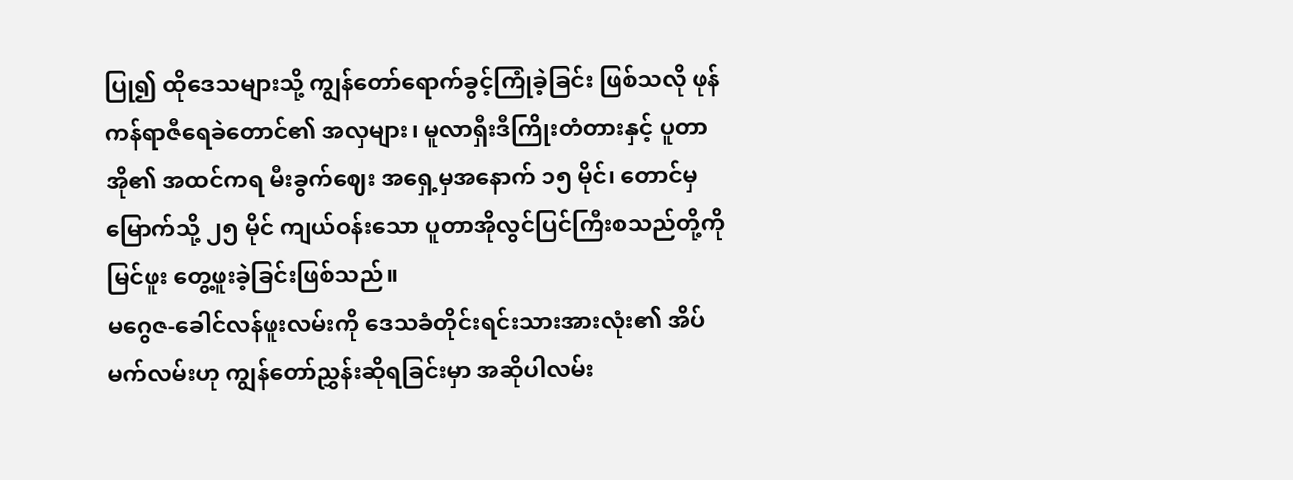ပြု၍ ထိုဒေသများသို့ ကျွန်တော်ရောက်ခွင့်ကြုံခဲ့ခြင်း ဖြစ်သလို ဖုန်ကန်ရာဇီရေခဲတောင်၏ အလှများ၊ မူလာရှီးဒီကြိုးတံတားနှင့် ပူတာအို၏ အထင်ကရ မီးခွက်ဈေး အရှေ့မှအနောက် ၁၅ မိုင်၊ တောင်မှ မြောက်သို့ ၂၅ မိုင် ကျယ်ဝန်းသော ပူတာအိုလွင်ပြင်ကြီးစသည်တို့ကို မြင်ဖူး တွေ့ဖူးခဲ့ခြင်းဖြစ်သည်။
မဂွေဇ-ခေါင်လန်ဖူးလမ်းကို ဒေသခံတိုင်းရင်းသားအားလုံး၏ အိပ်မက်လမ်းဟု ကျွန်တော်ညွှန်းဆိုရခြင်းမှာ အဆိုပါလမ်း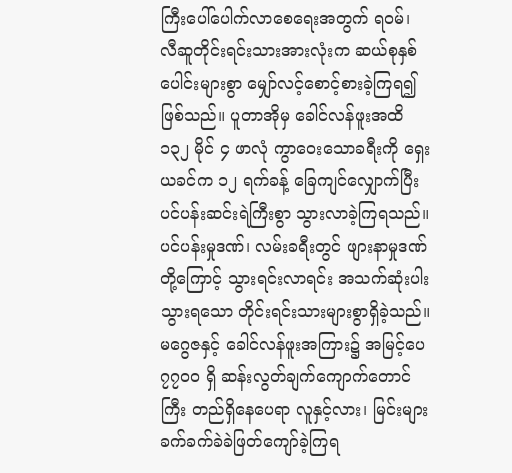ကြီးပေါ်ပေါက်လာစေရေးအတွက် ရဝမ်၊ လီဆူတိုင်းရင်းသားအားလုံးက ဆယ်စုနှစ်ပေါင်းများစွာ မျှော်လင့်စောင့်စားခဲ့ကြရ၍ဖြစ်သည်။ ပူတာအိုမှ ခေါင်လန်ဖူးအထိ ၁၃၂ မိုင် ၄ ဖာလုံ ကွာဝေးသောခရီးကို ရှေးယခင်က ၁၂ ရက်ခန့် ခြေကျင်လျှောက်ပြီး ပင်ပန်းဆင်းရဲကြီးစွာ သွားလာခဲ့ကြရသည်။ ပင်ပန်းမှုဒဏ်၊ လမ်းခရီးတွင် ဖျားနာမှုဒဏ်တို့ကြောင့် သွားရင်းလာရင်း အသက်ဆုံးပါးသွားရသော တိုင်းရင်းသားများစွာရှိခဲ့သည်။
မဂွေဇနှင့် ခေါင်လန်ဖူးအကြား၌ အမြင့်ပေ ၇၇၀၀ ရှိ ဆန်းလွတ်ချက်ကျောက်တောင်ကြီး တည်ရှိနေပေရာ လူနှင့်လား၊ မြင်းများ ခက်ခက်ခဲခဲဖြတ်ကျော်ခဲ့ကြရ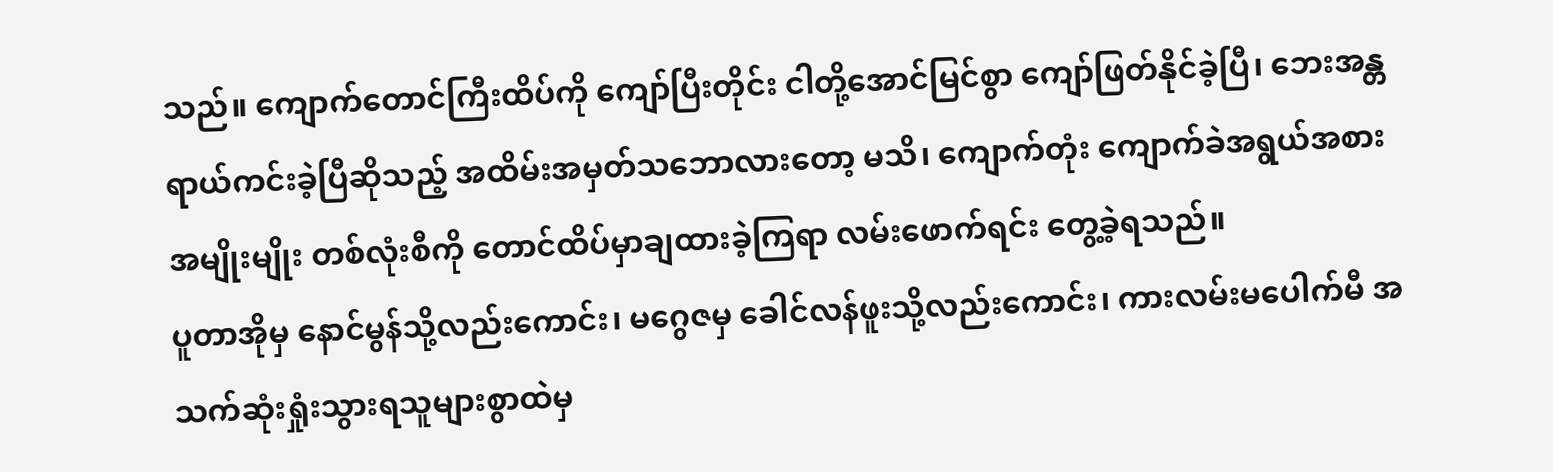သည်။ ကျောက်တောင်ကြီးထိပ်ကို ကျော်ပြီးတိုင်း ငါတို့အောင်မြင်စွာ ကျော်ဖြတ်နိုင်ခဲ့ပြီ၊ ဘေးအန္တရာယ်ကင်းခဲ့ပြီဆိုသည့် အထိမ်းအမှတ်သဘောလားတော့ မသိ၊ ကျောက်တုံး ကျောက်ခဲအရွယ်အစားအမျိုးမျိုး တစ်လုံးစီကို တောင်ထိပ်မှာချထားခဲ့ကြရာ လမ်းဖောက်ရင်း တွေ့ခဲ့ရသည်။
ပူတာအိုမှ နောင်မွန်သို့လည်းကောင်း၊ မဂွေဇမှ ခေါင်လန်ဖူးသို့လည်းကောင်း၊ ကားလမ်းမပေါက်မီ အသက်ဆုံးရှုံးသွားရသူများစွာထဲမှ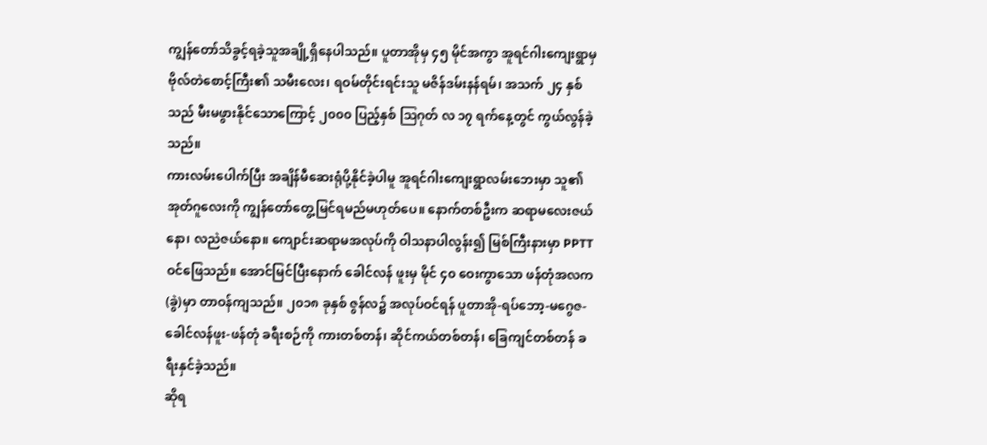ကျွန်တော်သိခွင့်ရခဲ့သူအချို့ရှိနေပါသည်။ ပူတာအိုမှ ၄၅ မိုင်အကွာ အူရင်ဂါးကျေးရွာမှ ဗိုလ်တဲစောင့်ကြီး၏ သမီးလေး၊ ရဝမ်တိုင်းရင်းသူ မဇိန်ဒမ်းနန်ရမ်၊ အသက် ၂၄ နှစ်သည် မီးမဖွားနိုင်သောကြောင့် ၂၀၀၀ ပြည့်နှစ် ဩဂုတ် လ ၁၇ ရက်နေ့တွင် ကွယ်လွန်ခဲ့သည်။
ကားလမ်းပေါက်ပြီး အချိန်မီဆေးရုံပို့နိုင်ခဲ့ပါမူ အူရင်ဂါးကျေးရွာလမ်းဘေးမှာ သူ၏အုတ်ဂူလေးကို ကျွန်တော်တွေ့မြင်ရမည်မဟုတ်ပေ။ နောက်တစ်ဦးက ဆရာမလေးဇယ်နော၊ လညဲဇယ်နော။ ကျောင်းဆရာမအလုပ်ကို ဝါသနာပါလွန်း၍ မြစ်ကြီးနားမှာ PPTT ဝင်ဖြေသည်။ အောင်မြင်ပြီးနောက် ခေါင်လန် ဖူးမှ မိုင် ၄၀ ဝေးကွာသော ဖန်တုံအလက (ခွဲ)မှာ တာဝန်ကျသည်။ ၂၀၁၈ ခုနှစ် ဇွန်လ၌ အလုပ်ဝင်ရန် ပူတာအို-ရပ်ဘော့-မဂွေဇ-ခေါင်လန်ဖူး-ဖန်တုံ ခရီးစဉ်ကို ကားတစ်တန်၊ ဆိုင်ကယ်တစ်တန်၊ ခြေကျင်တစ်တန် ခရီးနှင်ခဲ့သည်။
ဆိုရ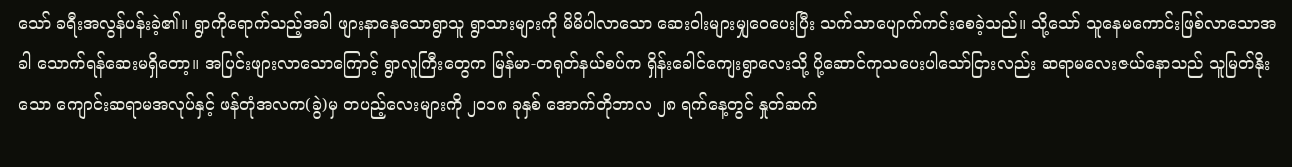သော် ခရီးအလွန်ပန်းခဲ့၏။ ရွာကိုရောက်သည့်အခါ ဖျားနာနေသောရွာသူ ရွာသားများကို မိမိပါလာသော ဆေးဝါးများမျှဝေပေးပြီး သက်သာပျောက်ကင်းစေခဲ့သည်။ သို့သော် သူနေမကောင်းဖြစ်လာသောအခါ သောက်ရန်ဆေးမရှိတော့။ အပြင်းဖျားလာသောကြောင့် ရွာလူကြီးတွေက မြန်မာ-တရုတ်နယ်စပ်က ရှိန်းခေါင်ကျေးရွာလေးသို့ ပို့ဆောင်ကုသပေးပါသော်ငြားလည်း ဆရာမလေးဇယ်နောသည် သူမြတ်နိုးသော ကျောင်းဆရာမအလုပ်နှင့် ဖန်တုံအလက(ခွဲ)မှ တပည့်လေးများကို ၂၀၁၈ ခုနှစ် အောက်တိုဘာလ ၂၈ ရက်နေ့တွင် နှုတ်ဆက်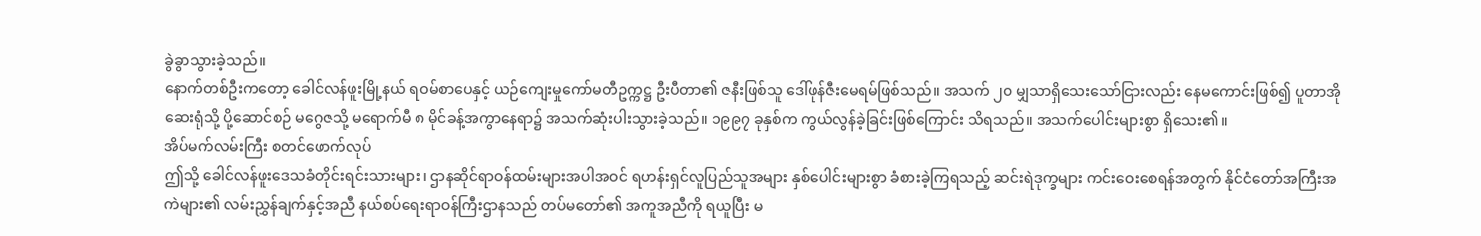ခွဲခွာသွားခဲ့သည်။
နောက်တစ်ဦးကတော့ ခေါင်လန်ဖူးမြို့နယ် ရဝမ်စာပေနှင့် ယဉ်ကျေးမှုကော်မတီဥက္ကဋ္ဌ ဦးပီတာ၏ ဇနီးဖြစ်သူ ဒေါ်ဖုန်ဇီးမေရမ်ဖြစ်သည်။ အသက် ၂၀ မျှသာရှိသေးသော်ငြားလည်း နေမကောင်းဖြစ်၍ ပူတာအိုဆေးရုံသို့ ပို့ဆောင်စဉ် မဂွေဇသို့ မရောက်မီ ၈ မိုင်ခန့်အကွာနေရာ၌ အသက်ဆုံးပါးသွားခဲ့သည်။ ၁၉၉၇ ခုနှစ်က ကွယ်လွန်ခဲ့ခြင်းဖြစ်ကြောင်း သိရသည်။ အသက်ပေါင်းများစွာ ရှိသေး၏။
အိပ်မက်လမ်းကြီး စတင်ဖောက်လုပ်
ဤသို့ ခေါင်လန်ဖူးဒေသခံတိုင်းရင်းသားများ၊ ဌာနဆိုင်ရာဝန်ထမ်းများအပါအဝင် ရဟန်းရှင်လူပြည်သူအများ နှစ်ပေါင်းများစွာ ခံစားခဲ့ကြရသည့် ဆင်းရဲဒုက္ခများ ကင်းဝေးစေရန်အတွက် နိုင်ငံတော်အကြီးအကဲများ၏ လမ်းညွှန်ချက်နှင့်အညီ နယ်စပ်ရေးရာဝန်ကြီးဌာနသည် တပ်မတော်၏ အကူအညီကို ရယူပြီး မ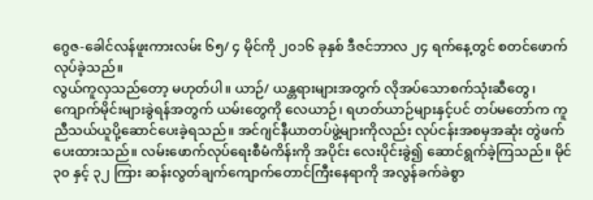ဂွေဇ-ခေါင်လန်ဖူးကားလမ်း ၆၅/ ၄ မိုင်ကို ၂၀၁၆ ခုနှစ် ဒီဇင်ဘာလ ၂၄ ရက်နေ့တွင် စတင်ဖောက်လုပ်ခဲ့သည်။
လွယ်ကူလှသည်တော့ မဟုတ်ပါ။ ယာဉ်/ ယန္တရားများအတွက် လိုအပ်သောစက်သုံးဆီတွေ၊ ကျောက်မိုင်းများခွဲရန်အတွက် ယမ်းတွေကို လေယာဉ်၊ ရဟတ်ယာဉ်များနှင့်ပင် တပ်မတော်က ကူညီသယ်ယူပို့ဆောင်ပေးခဲ့ရသည်။ အင်ဂျင်နီယာတပ်ဖွဲ့များကိုလည်း လုပ်ငန်းအစမှအဆုံး တွဲဖက်ပေးထားသည်။ လမ်းဖောက်လုပ်ရေးစီမံကိန်းကို အပိုင်း လေးပိုင်းခွဲ၍ ဆောင်ရွက်ခဲ့ကြသည်။ မိုင် ၃၀ နှင့် ၃၂ ကြား ဆန်းလွတ်ချက်ကျောက်တောင်ကြီးနေရာကို အလွန်ခက်ခဲစွာ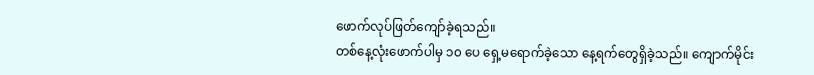ဖောက်လုပ်ဖြတ်ကျော်ခဲ့ရသည်။
တစ်နေ့လုံးဖောက်ပါမှ ၁၀ ပေ ရှေ့မရောက်ခဲ့သော နေ့ရက်တွေရှိခဲ့သည်။ ကျောက်မိုင်း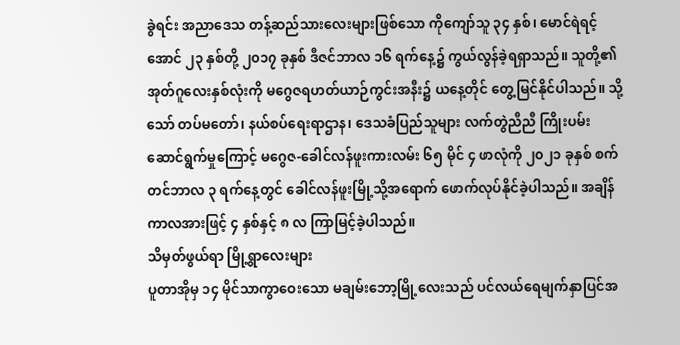ခွဲရင်း အညာဒေသ တန့်ဆည်သားလေးများဖြစ်သော ကိုကျော်သူ ၃၄ နှစ်၊ မောင်ရဲရင့်အောင် ၂၃ နှစ်တို့ ၂၀၁၇ ခုနှစ် ဒီဇင်ဘာလ ၁၆ ရက်နေ့၌ ကွယ်လွန်ခဲ့ရရှာသည်။ သူတို့၏ အုတ်ဂူလေးနှစ်လုံးကို မဂွေဇရဟတ်ယာဉ်ကွင်းအနီး၌ ယနေ့တိုင် တွေ့မြင်နိုင်ပါသည်။ သို့သော် တပ်မတော်၊ နယ်စပ်ရေးရာဌာန၊ ဒေသခံပြည်သူများ လက်တွဲညီညီ ကြိုးပမ်းဆောင်ရွက်မှုကြောင့် မဂွေဇ-ခေါင်လန်ဖူးကားလမ်း ၆၅ မိုင် ၄ ဖာလုံကို ၂၀၂၁ ခုနှစ် စက်တင်ဘာလ ၃ ရက်နေ့တွင် ခေါင်လန်ဖူးမြို့သို့အရောက် ဖောက်လုပ်နိုင်ခဲ့ပါသည်။ အချိန်ကာလအားဖြင့် ၄ နှစ်နှင့် ၈ လ ကြာမြင့်ခဲ့ပါသည်။
သိမှတ်ဖွယ်ရာ မြို့ရွာလေးများ
ပူတာအိုမှ ၁၄ မိုင်သာကွာဝေးသော မချမ်းဘော့မြို့လေးသည် ပင်လယ်ရေမျက်နှာပြင်အ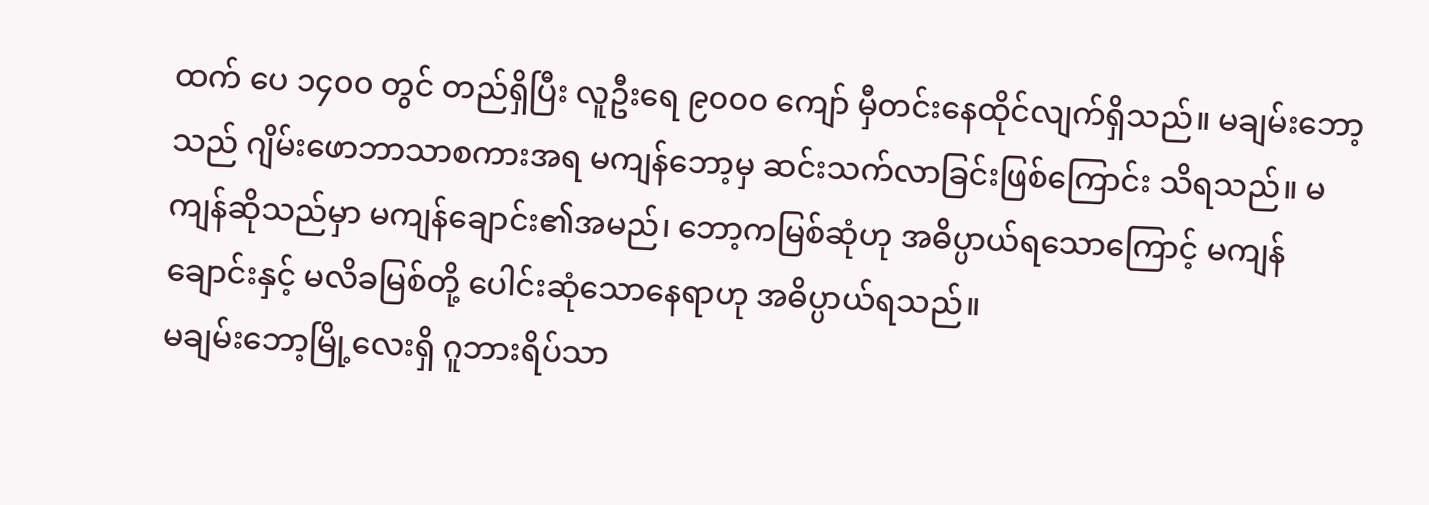ထက် ပေ ၁၄၀၀ တွင် တည်ရှိပြီး လူဦးရေ ၉၀၀၀ ကျော် မှီတင်းနေထိုင်လျက်ရှိသည်။ မချမ်းဘော့သည် ဂျိမ်းဖောဘာသာစကားအရ မကျန်ဘော့မှ ဆင်းသက်လာခြင်းဖြစ်ကြောင်း သိရသည်။ မကျန်ဆိုသည်မှာ မကျန်ချောင်း၏အမည်၊ ဘော့ကမြစ်ဆုံဟု အဓိပ္ပာယ်ရသောကြောင့် မကျန်ချောင်းနှင့် မလိခမြစ်တို့ ပေါင်းဆုံသောနေရာဟု အဓိပ္ပာယ်ရသည်။
မချမ်းဘော့မြို့လေးရှိ ဂူဘားရိပ်သာ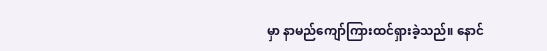မှာ နာမည်ကျော်ကြားထင်ရှားခဲ့သည်။ နောင်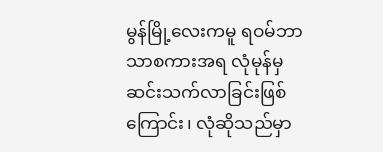မွန်မြို့လေးကမူ ရဝမ်ဘာသာစကားအရ လုံမုန်မှ ဆင်းသက်လာခြင်းဖြစ်ကြောင်း၊ လုံဆိုသည်မှာ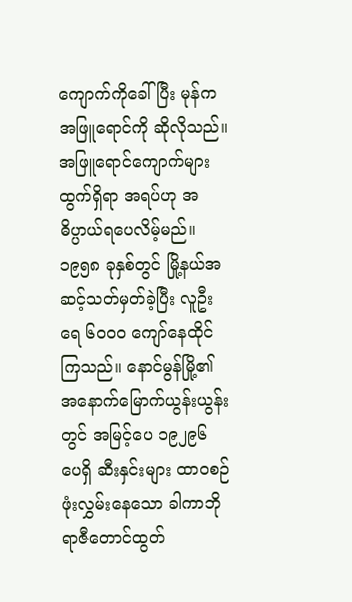ကျောက်ကိုခေါ်ပြီး မုန်က အဖြူရောင်ကို ဆိုလိုသည်။ အဖြူရောင်ကျောက်များထွက်ရှိရာ အရပ်ဟု အဓိပ္ပာယ်ရပေလိမ့်မည်။ ၁၉၅၈ ခုနှစ်တွင် မြို့နယ်အဆင့်သတ်မှတ်ခဲ့ပြီး လူဦးရေ ၆၀၀၀ ကျော်နေထိုင်ကြသည်။ နောင်မွန်မြို့၏ အနောက်မြောက်ယွန်းယွန်းတွင် အမြင့်ပေ ၁၉၂၉၆ ပေရှိ ဆီးနှင်းများ ထာဝစဉ်ဖုံးလွှမ်းနေသော ခါကာဘိုရာဇီတောင်ထွတ်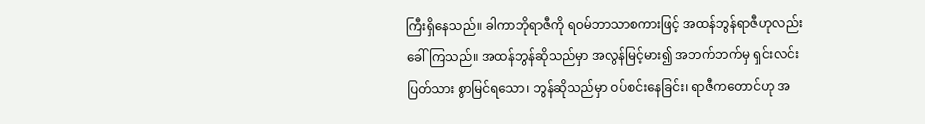ကြီးရှိနေသည်။ ခါကာဘိုရာဇီကို ရဝမ်ဘာသာစကားဖြင့် အထန်ဘွန်ရာဇီဟုလည်း ခေါ်ကြသည်။ အထန်ဘွန်ဆိုသည်မှာ အလွန်မြင့်မား၍ အဘက်ဘက်မှ ရှင်းလင်းပြတ်သား စွာမြင်ရသော၊ ဘွန်ဆိုသည်မှာ ဝပ်စင်းနေခြင်း၊ ရာဇီကတောင်ဟု အ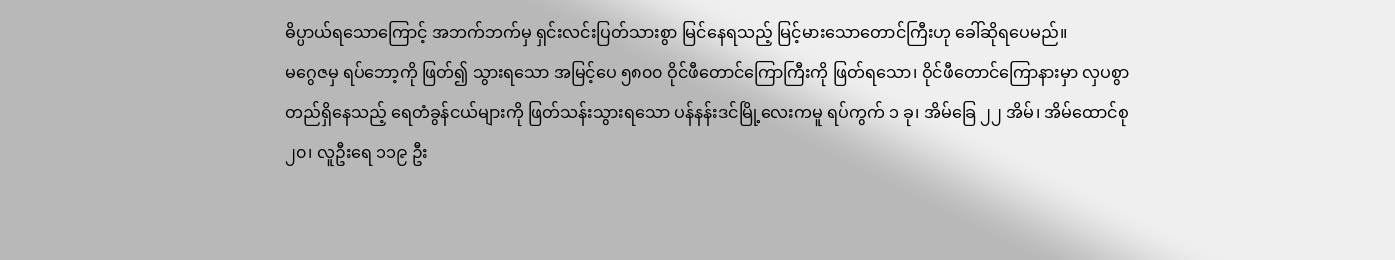ဓိပ္ပာယ်ရသောကြောင့် အဘက်ဘက်မှ ရှင်းလင်းပြတ်သားစွာ မြင်နေရသည့် မြင့်မားသောတောင်ကြီးဟု ခေါ်ဆိုရပေမည်။
မဂွေဇမှ ရပ်ဘော့ကို ဖြတ်၍ သွားရသော အမြင့်ပေ ၅၈၀၀ ဝိုင်ဖီတောင်ကြောကြီးကို ဖြတ်ရသော၊ ဝိုင်ဖီတောင်ကြောနားမှာ လှပစွာတည်ရှိနေသည့် ရေတံခွန်ငယ်များကို ဖြတ်သန်းသွားရသော ပန်နန်းဒင်မြို့လေးကမူ ရပ်ကွက် ၁ ခု၊ အိမ်ခြေ ၂၂ အိမ်၊ အိမ်ထောင်စု ၂၀၊ လူဦးရေ ၁၁၉ ဦး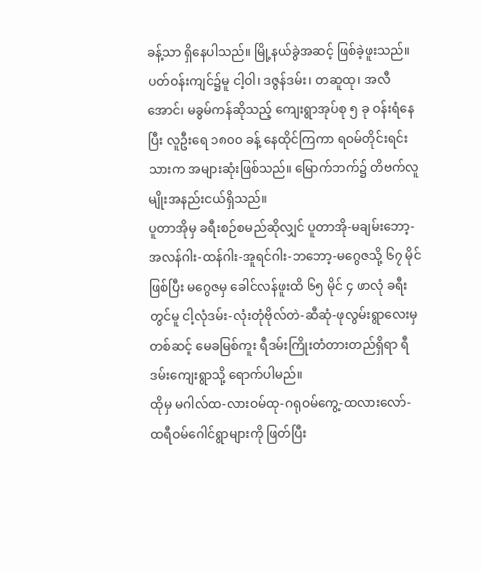ခန့်သာ ရှိနေပါသည်။ မြို့နယ်ခွဲအဆင့် ဖြစ်ခဲ့ဖူးသည်။ ပတ်ဝန်းကျင်၌မူ ငါ့ဝါ၊ ဒဇွန်ဒမ်း၊ တဆူထု၊ အလီအောင်၊ မခွမ်ကန်ဆိုသည့် ကျေးရွာအုပ်စု ၅ ခု ဝန်းရံနေပြီး လူဦးရေ ၁၈၀၀ ခန့် နေထိုင်ကြကာ ရဝမ်တိုင်းရင်းသားက အများဆုံးဖြစ်သည်။ မြောက်ဘက်၌ တိဗက်လူမျိုးအနည်းငယ်ရှိသည်။
ပူတာအိုမှ ခရီးစဉ်စမည်ဆိုလျှင် ပူတာအို-မချမ်းဘော့-အလန်ဂါး-ထန်ဂါး-အူရင်ဂါး-ဘဘော့-မဂွေဇသို့ ၆၇ မိုင်ဖြစ်ပြီး မဂွေဇမှ ခေါင်လန်ဖူးထိ ၆၅ မိုင် ၄ ဖာလုံ ခရီးတွင်မူ ငါ့လုံဒမ်း-လုံးတုံဗိုလ်တဲ-ဆီဆုံ-ဖုလွမ်းရွာလေးမှတစ်ဆင့် မေခမြစ်ကူး ရီဒမ်းကြိုးတံတားတည်ရှိရာ ရီဒမ်းကျေးရွာသို့ ရောက်ပါမည်။
ထိုမှ မဂါလ်ထ-လားဝမ်ထု-ဂရုဝမ်ကွေ့-ထလားလော်-ထရီဝမ်ဂေါင်ရွာများကို ဖြတ်ပြီး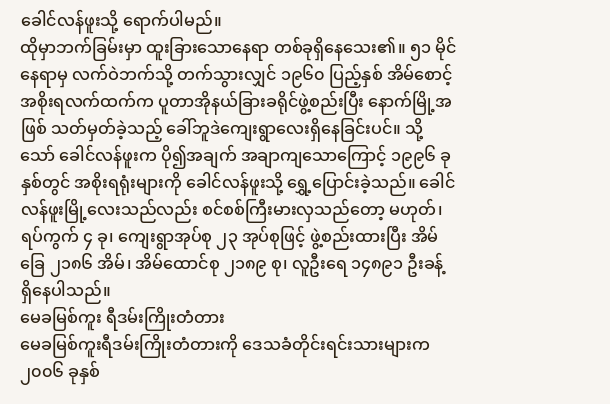ခေါင်လန်ဖူးသို့ ရောက်ပါမည်။
ထိုမှာဘက်ခြမ်းမှာ ထူးခြားသောနေရာ တစ်ခုရှိနေသေး၏။ ၅၁ မိုင်နေရာမှ လက်ဝဲဘက်သို့ တက်သွားလျှင် ၁၉၆၀ ပြည့်နှစ် အိမ်စောင့်အစိုးရလက်ထက်က ပူတာအိုနယ်ခြားခရိုင်ဖွဲ့စည်းပြီး နောက်မြို့အဖြစ် သတ်မှတ်ခဲ့သည့် ခေါ်ဘူဒဲကျေးရွာလေးရှိနေခြင်းပင်။ သို့သော် ခေါင်လန်ဖူးက ပို၍အချက် အချာကျသောကြောင့် ၁၉၉၆ ခုနှစ်တွင် အစိုးရရုံးများကို ခေါင်လန်ဖူးသို့ ရွှေ့ပြောင်းခဲ့သည်။ ခေါင်လန်ဖူးမြို့လေးသည်လည်း စင်စစ်ကြီးမားလှသည်တော့ မဟုတ်၊ ရပ်ကွက် ၄ ခု၊ ကျေးရွာအုပ်စု ၂၃ အုပ်စုဖြင့် ဖွဲ့စည်းထားပြီး အိမ်ခြေ ၂၁၈၆ အိမ်၊ အိမ်ထောင်စု ၂၁၈၉ စု၊ လူဦးရေ ၁၄၈၉၁ ဦးခန့် ရှိနေပါသည်။
မေခမြစ်ကူး ရီဒမ်းကြိုးတံတား
မေခမြစ်ကူးရီဒမ်းကြိုးတံတားကို ဒေသခံတိုင်းရင်းသားများက ၂၀၀၆ ခုနှစ်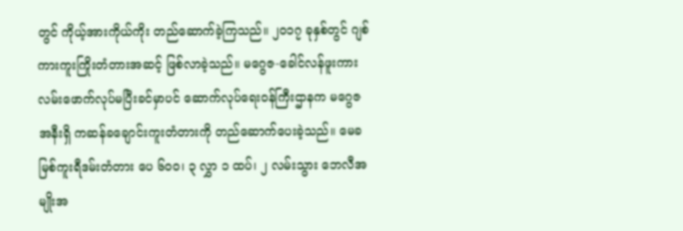တွင် ကိုယ့်အားကိုယ်ကိုး တည်ဆောက်ခဲ့ကြသည်။ ၂၀၁၇ ခုနှစ်တွင် ဂျစ်ကားကူးကြိုးတံတားအဆင့် ဖြစ်လာခဲ့သည်။ မဂွေဇ-ခေါင်လန်ဖူးကားလမ်းဖောက်လုပ်မပြီးခင်မှာပင် ဆောက်လုပ်ရေးဝန်ကြီးဌာနက မဂွေဇအနီးရှိ ကဆန်ခချောင်းကူးတံတားကို တည်ဆောက်ပေးခဲ့သည်။ မေခမြစ်ကူးရီဒမ်းတံတား ပေ ၆၀၀၊ ၃ လွှာ ၁ ထပ်၊ ၂ လမ်းသွား ဘေလီအမျိုးအ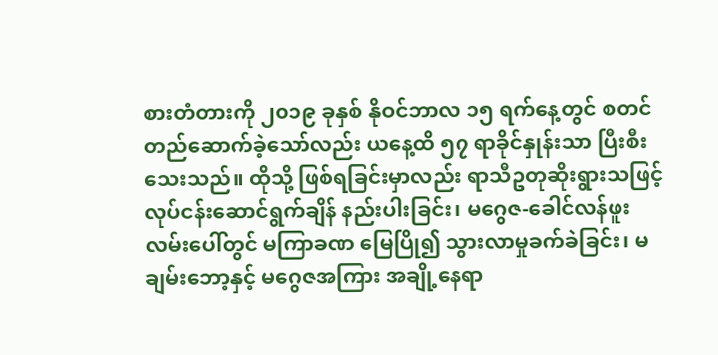စားတံတားကို ၂၀၁၉ ခုနှစ် နိုဝင်ဘာလ ၁၅ ရက်နေ့တွင် စတင်တည်ဆောက်ခဲ့သော်လည်း ယနေ့ထိ ၅၇ ရာခိုင်နှုန်းသာ ပြီးစီးသေးသည်။ ထိုသို့ ဖြစ်ရခြင်းမှာလည်း ရာသီဥတုဆိုးရွားသဖြင့် လုပ်ငန်းဆောင်ရွက်ချိန် နည်းပါးခြင်း၊ မဂွေဇ-ခေါင်လန်ဖူးလမ်းပေါ်တွင် မကြာခဏ မြေပြို၍ သွားလာမှုခက်ခဲခြင်း၊ မချမ်းဘော့နှင့် မဂွေဇအကြား အချို့နေရာ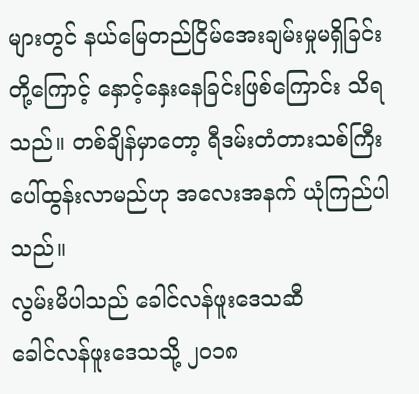များတွင် နယ်မြေတည်ငြိမ်အေးချမ်းမှုမရှိခြင်းတို့ကြောင့် နှောင့်နှေးနေခြင်းဖြစ်ကြောင်း သိရသည်။ တစ်ချိန်မှာတော့ ရီဒမ်းတံတားသစ်ကြီးပေါ်ထွန်းလာမည်ဟု အလေးအနက် ယုံကြည်ပါသည်။
လွမ်းမိပါသည် ခေါင်လန်ဖူးဒေသဆီ
ခေါင်လန်ဖူးဒေသသို့ ၂၀၁၈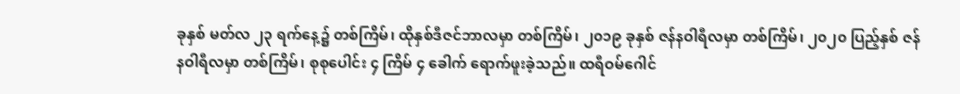ခုနှစ် မတ်လ ၂၃ ရက်နေ့၌ တစ်ကြိမ်၊ ထိုနှစ်ဒီဇင်ဘာလမှာ တစ်ကြိမ်၊ ၂၀၁၉ ခုနှစ် ဇန်နဝါရီလမှာ တစ်ကြိမ်၊ ၂၀၂၀ ပြည့်နှစ် ဇန်နဝါရီလမှာ တစ်ကြိမ်၊ စုစုပေါင်း ၄ ကြိမ် ၄ ခေါက် ရောက်ဖူးခဲ့သည်။ ထရီဝမ်ဂေါင်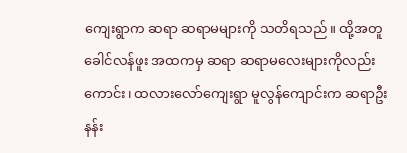ကျေးရွာက ဆရာ ဆရာမများကို သတိရသည်။ ထို့အတူ ခေါင်လန်ဖူး အထကမှ ဆရာ ဆရာမလေးများကိုလည်းကောင်း၊ ထလားလော်ကျေးရွာ မူလွန်ကျောင်းက ဆရာဦးနန်း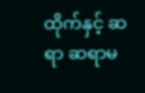ထိုက်နှင့် ဆရာ ဆရာမ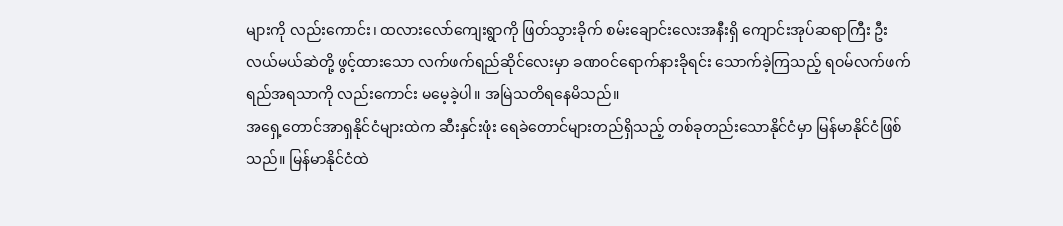များကို လည်းကောင်း၊ ထလားလော်ကျေးရွာကို ဖြတ်သွားခိုက် စမ်းချောင်းလေးအနီးရှိ ကျောင်းအုပ်ဆရာကြီး ဦးလယ်မယ်ဆဲတို့ ဖွင့်ထားသော လက်ဖက်ရည်ဆိုင်လေးမှာ ခဏဝင်ရောက်နားခိုရင်း သောက်ခဲ့ကြသည့် ရဝမ်လက်ဖက်ရည်အရသာကို လည်းကောင်း မမေ့ခဲ့ပါ။ အမြဲသတိရနေမိသည်။
အရှေ့တောင်အာရှနိုင်ငံများထဲက ဆီးနှင်းဖုံး ရေခဲတောင်များတည်ရှိသည့် တစ်ခုတည်းသောနိုင်ငံမှာ မြန်မာနိုင်ငံဖြစ်သည်။ မြန်မာနိုင်ငံထဲ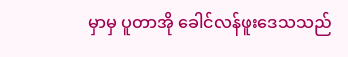မှာမှ ပူတာအို ခေါင်လန်ဖူးဒေသသည်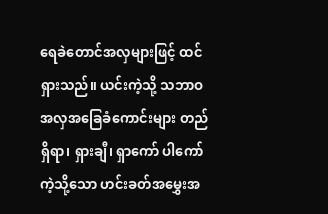ရေခဲတောင်အလှများဖြင့် ထင်ရှားသည်။ ယင်းကဲ့သို့ သဘာဝအလှအခြေခံကောင်းများ တည်ရှိရာ၊ ရှားချီ၊ ရှာကော် ပါကော်ကဲ့သို့သော ဟင်းခတ်အမွှေးအ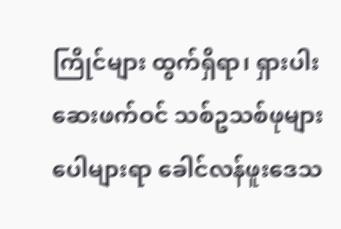ကြိုင်များ ထွက်ရှိရာ၊ ရှားပါးဆေးဖက်ဝင် သစ်ဥသစ်ဖုများ ပေါများရာ ခေါင်လန်ဖူးဒေသ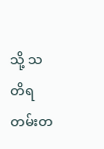သို့ သတိရ တမ်းတ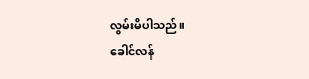လွမ်းမိပါသည်။
ခေါင်လန်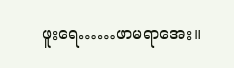ဖူးရေ……ဖာမရာအေး။